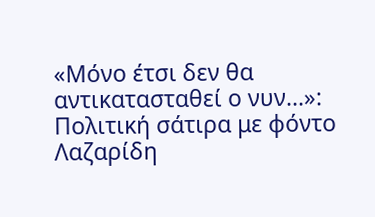«Μόνο έτσι δεν θα αντικατασταθεί ο νυν…»: Πολιτική σάτιρα με φόντο Λαζαρίδη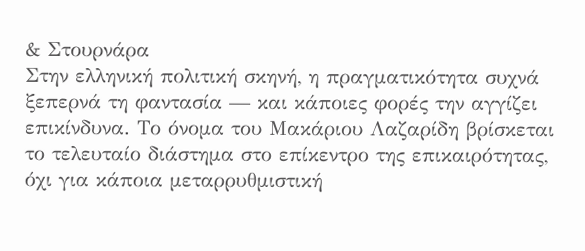& Στουρνάρα
Στην ελληνική πολιτική σκηνή, η πραγματικότητα συχνά ξεπερνά τη φαντασία — και κάποιες φορές την αγγίζει επικίνδυνα. Το όνομα του Μακάριου Λαζαρίδη βρίσκεται το τελευταίο διάστημα στο επίκεντρο της επικαιρότητας, όχι για κάποια μεταρρυθμιστική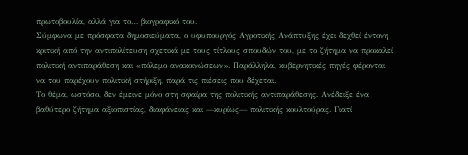πρωτοβουλία, αλλά για το… βιογραφικό του.
Σύμφωνα με πρόσφατα δημοσιεύματα, ο υφυπουργός Αγροτικής Ανάπτυξης έχει δεχθεί έντονη κριτική από την αντιπολίτευση σχετικά με τους τίτλους σπουδών του, με το ζήτημα να προκαλεί πολιτική αντιπαράθεση και «πόλεμο ανακοινώσεων». Παράλληλα, κυβερνητικές πηγές φέρονται να του παρέχουν πολιτική στήριξη, παρά τις πιέσεις που δέχεται.
Το θέμα, ωστόσο, δεν έμεινε μόνο στη σφαίρα της πολιτικής αντιπαράθεσης. Ανέδειξε ένα βαθύτερο ζήτημα αξιοπιστίας, διαφάνειας και —κυρίως— πολιτικής κουλτούρας. Γιατί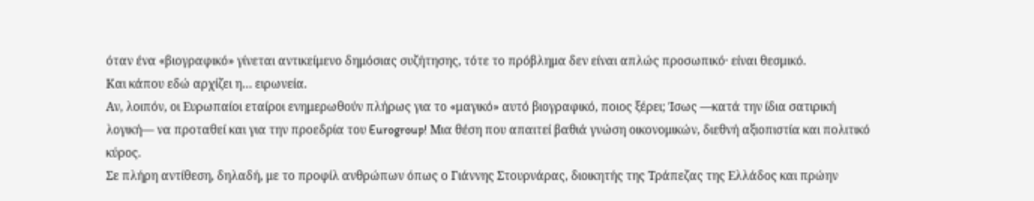όταν ένα «βιογραφικό» γίνεται αντικείμενο δημόσιας συζήτησης, τότε το πρόβλημα δεν είναι απλώς προσωπικό· είναι θεσμικό.
Και κάπου εδώ αρχίζει η… ειρωνεία.
Αν, λοιπόν, οι Ευρωπαίοι εταίροι ενημερωθούν πλήρως για το «μαγικό» αυτό βιογραφικό, ποιος ξέρει; Ίσως —κατά την ίδια σατιρική λογική— να προταθεί και για την προεδρία του Eurogroup! Μια θέση που απαιτεί βαθιά γνώση οικονομικών, διεθνή αξιοπιστία και πολιτικό κύρος.
Σε πλήρη αντίθεση, δηλαδή, με το προφίλ ανθρώπων όπως ο Γιάννης Στουρνάρας, διοικητής της Τράπεζας της Ελλάδος και πρώην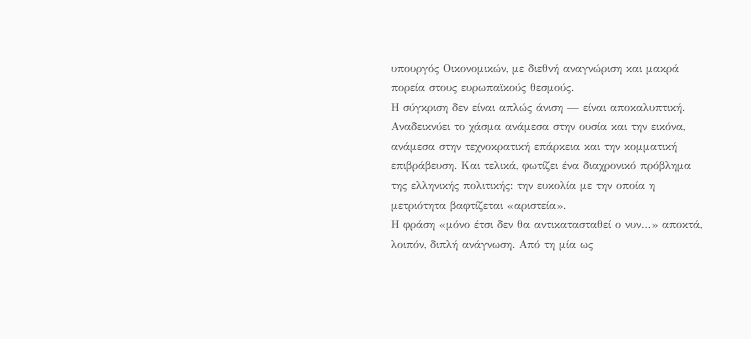υπουργός Οικονομικών, με διεθνή αναγνώριση και μακρά πορεία στους ευρωπαϊκούς θεσμούς.
Η σύγκριση δεν είναι απλώς άνιση — είναι αποκαλυπτική.
Αναδεικνύει το χάσμα ανάμεσα στην ουσία και την εικόνα, ανάμεσα στην τεχνοκρατική επάρκεια και την κομματική επιβράβευση. Και τελικά, φωτίζει ένα διαχρονικό πρόβλημα της ελληνικής πολιτικής: την ευκολία με την οποία η μετριότητα βαφτίζεται «αριστεία».
Η φράση «μόνο έτσι δεν θα αντικατασταθεί ο νυν…» αποκτά, λοιπόν, διπλή ανάγνωση. Από τη μία ως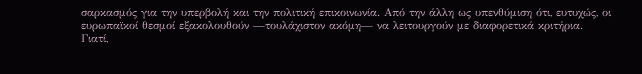σαρκασμός για την υπερβολή και την πολιτική επικοινωνία. Από την άλλη ως υπενθύμιση ότι, ευτυχώς, οι ευρωπαϊκοί θεσμοί εξακολουθούν —τουλάχιστον ακόμη— να λειτουργούν με διαφορετικά κριτήρια.
Γιατί,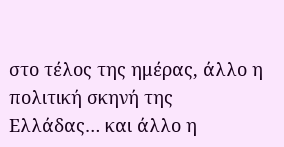στο τέλος της ημέρας, άλλο η πολιτική σκηνή της Ελλάδας… και άλλο η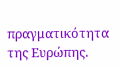πραγματικότητα της Ευρώπης.